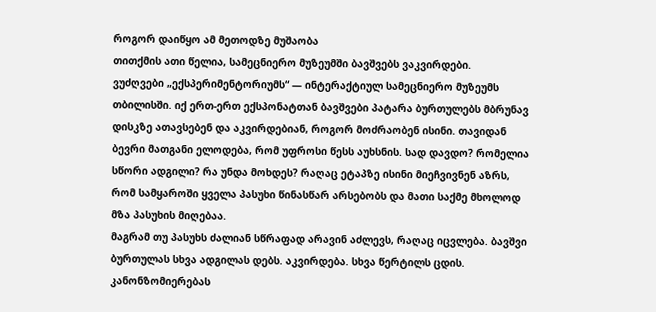როგორ დაიწყო ამ მეთოდზე მუშაობა
თითქმის ათი წელია, სამეცნიერო მუზეუმში ბავშვებს ვაკვირდები.
ვუძღვები „ექსპერიმენტორიუმს“ — ინტერაქტიულ სამეცნიერო მუზეუმს თბილისში. იქ ერთ-ერთ ექსპონატთან ბავშვები პატარა ბურთულებს მბრუნავ დისკზე ათავსებენ და აკვირდებიან, როგორ მოძრაობენ ისინი. თავიდან ბევრი მათგანი ელოდება, რომ უფროსი წესს აუხსნის. სად დავდო? რომელია სწორი ადგილი? რა უნდა მოხდეს? რაღაც ეტაპზე ისინი მიეჩვივნენ აზრს, რომ სამყაროში ყველა პასუხი წინასწარ არსებობს და მათი საქმე მხოლოდ მზა პასუხის მიღებაა.
მაგრამ თუ პასუხს ძალიან სწრაფად არავინ აძლევს, რაღაც იცვლება. ბავშვი ბურთულას სხვა ადგილას დებს. აკვირდება. სხვა წერტილს ცდის. კანონზომიერებას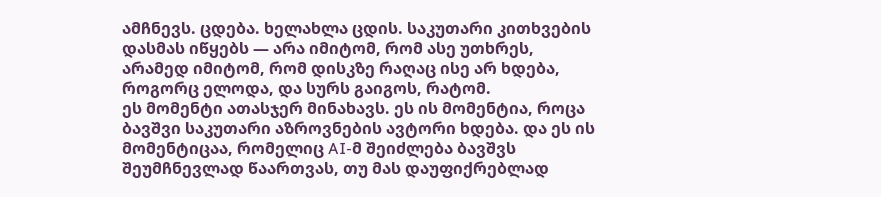ამჩნევს. ცდება. ხელახლა ცდის. საკუთარი კითხვების დასმას იწყებს — არა იმიტომ, რომ ასე უთხრეს, არამედ იმიტომ, რომ დისკზე რაღაც ისე არ ხდება, როგორც ელოდა, და სურს გაიგოს, რატომ.
ეს მომენტი ათასჯერ მინახავს. ეს ის მომენტია, როცა ბავშვი საკუთარი აზროვნების ავტორი ხდება. და ეს ის მომენტიცაა, რომელიც AI-მ შეიძლება ბავშვს შეუმჩნევლად წაართვას, თუ მას დაუფიქრებლად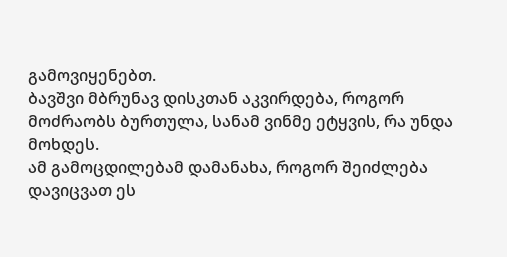გამოვიყენებთ.
ბავშვი მბრუნავ დისკთან აკვირდება, როგორ მოძრაობს ბურთულა, სანამ ვინმე ეტყვის, რა უნდა მოხდეს.
ამ გამოცდილებამ დამანახა, როგორ შეიძლება დავიცვათ ეს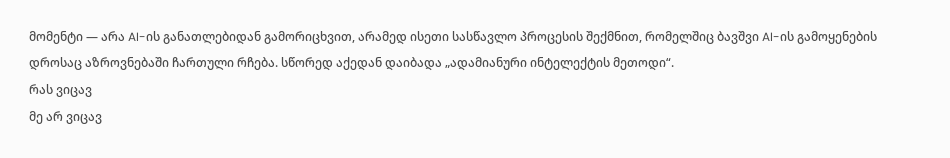მომენტი — არა AI-ის განათლებიდან გამორიცხვით, არამედ ისეთი სასწავლო პროცესის შექმნით, რომელშიც ბავშვი AI-ის გამოყენების დროსაც აზროვნებაში ჩართული რჩება. სწორედ აქედან დაიბადა „ადამიანური ინტელექტის მეთოდი“.
რას ვიცავ
მე არ ვიცავ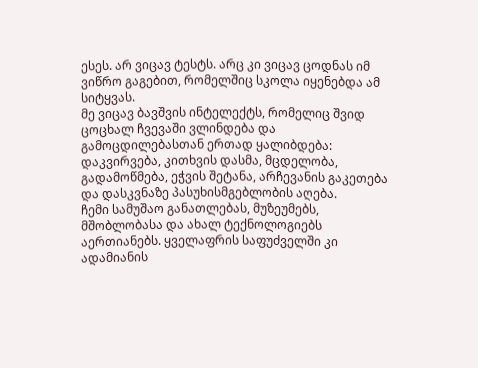ესეს. არ ვიცავ ტესტს. არც კი ვიცავ ცოდნას იმ ვიწრო გაგებით, რომელშიც სკოლა იყენებდა ამ სიტყვას.
მე ვიცავ ბავშვის ინტელექტს, რომელიც შვიდ ცოცხალ ჩვევაში ვლინდება და გამოცდილებასთან ერთად ყალიბდება: დაკვირვება, კითხვის დასმა, მცდელობა, გადამოწმება, ეჭვის შეტანა, არჩევანის გაკეთება და დასკვნაზე პასუხისმგებლობის აღება.
ჩემი სამუშაო განათლებას, მუზეუმებს, მშობლობასა და ახალ ტექნოლოგიებს აერთიანებს. ყველაფრის საფუძველში კი ადამიანის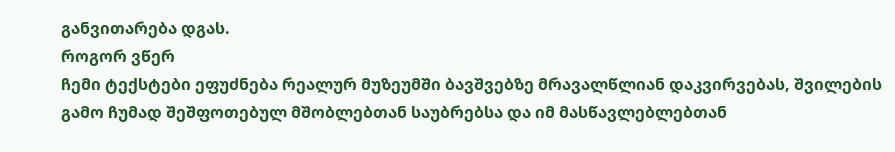განვითარება დგას.
როგორ ვწერ
ჩემი ტექსტები ეფუძნება რეალურ მუზეუმში ბავშვებზე მრავალწლიან დაკვირვებას, შვილების გამო ჩუმად შეშფოთებულ მშობლებთან საუბრებსა და იმ მასწავლებლებთან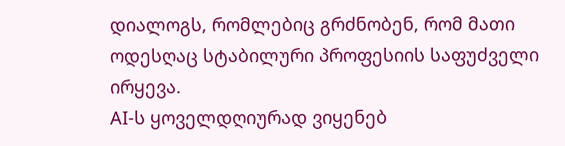დიალოგს, რომლებიც გრძნობენ, რომ მათი ოდესღაც სტაბილური პროფესიის საფუძველი ირყევა.
AI-ს ყოველდღიურად ვიყენებ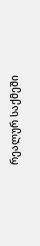რეალურ საქმეში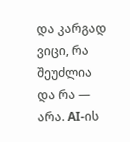და კარგად ვიცი, რა შეუძლია და რა — არა. AI-ის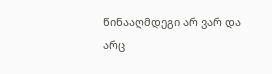წინააღმდეგი არ ვარ და არც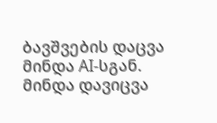ბავშვების დაცვა მინდა AI-სგან. მინდა დავიცვა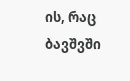ის, რაც ბავშვში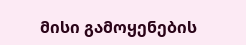მისი გამოყენების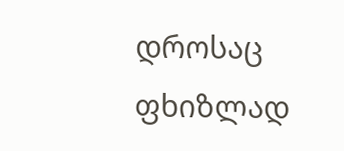დროსაც ფხიზლად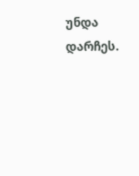უნდა დარჩეს.